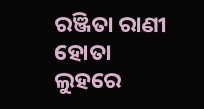ରଞ୍ଜିତା ରାଣୀ ହୋତା
ଲୁହରେ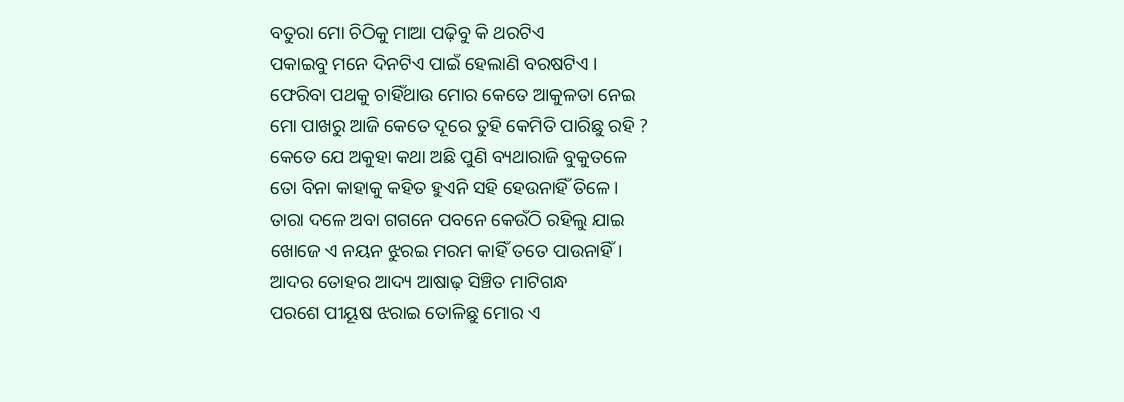ବତୁରା ମୋ ଚିଠିକୁ ମାଆ ପଢ଼ିବୁ କି ଥରଟିଏ
ପକାଇବୁ ମନେ ଦିନଟିଏ ପାଇଁ ହେଲାଣି ବରଷଟିଏ ।
ଫେରିବା ପଥକୁ ଚାହିଁଥାଉ ମୋର କେତେ ଆକୁଳତା ନେଇ
ମୋ ପାଖରୁ ଆଜି କେତେ ଦୂରେ ତୁହି କେମିତି ପାରିଛୁ ରହି ?
କେତେ ଯେ ଅକୁହା କଥା ଅଛି ପୁଣି ବ୍ୟଥାରାଜି ବୁକୁତଳେ
ତୋ ବିନା କାହାକୁ କହିତ ହୁଏନି ସହି ହେଉନାହିଁ ତିଳେ।
ତାରା ଦଳେ ଅବା ଗଗନେ ପବନେ କେଉଁଠି ରହିଲୁ ଯାଇ
ଖୋଜେ ଏ ନୟନ ଝୁରଇ ମରମ କାହିଁ ତତେ ପାଉନାହିଁ।
ଆଦର ତୋହର ଆଦ୍ୟ ଆଷାଢ଼ ସିଞ୍ଚିତ ମାଟିଗନ୍ଧ
ପରଶେ ପୀୟୂଷ ଝରାଇ ତୋଳିଛୁ ମୋର ଏ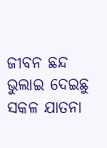ଜୀବନ ଛନ୍ଦ
ଭୁଲାଇ ଦେଇଛୁ ସକଳ ଯାତନା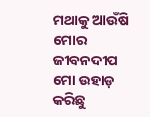ମଥାକୁ ଆଉଁଷି ମୋର
ଜୀବନଦୀପ ମୋ ଉହାଡ଼ କରିଛୁ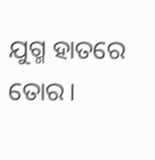ଯୁଗ୍ମ ହାତରେ ତୋର।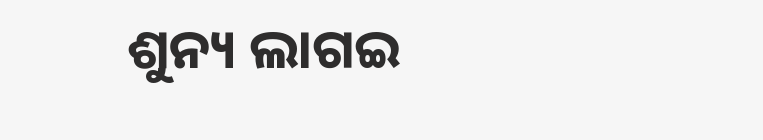ଶୁନ୍ୟ ଲାଗଇ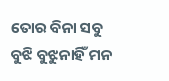ତୋର ବିନା ସବୁ ବୁଝି ବୁଝୁନାହିଁ ମନ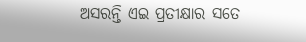ଅସରନ୍ତି ଏଇ ପ୍ରତୀକ୍ଷାର ସତେ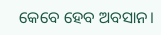କେବେ ହେବ ଅବସାନ।